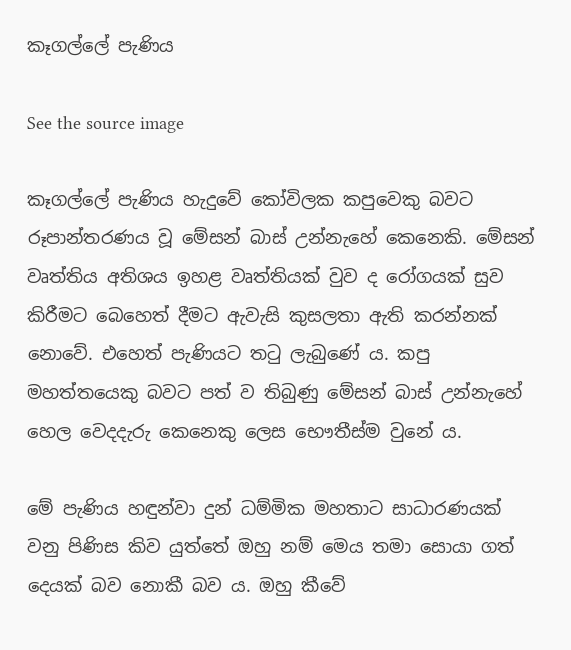කෑගල්ලේ පැණිය

See the source image

කෑගල්ලේ පැණිය හැදුවේ කෝවිලක කපුවෙකු බවට රූපාන්තරණය වූ මේසන් බාස් උන්නැහේ කෙනෙකි. මේසන් වෘත්තිය අතිශය ඉහළ වෘත්තියක් වුව ද රෝගයක් සුව කිරීමට බෙහෙත් දීමට ඇවැසි කුසලතා ඇති කරන්නක් නොවේ. එහෙත් පැණියට තටු ලැබුණේ ය. කපු මහත්තයෙකු බවට පත් ව තිබුණු මේසන් බාස් උන්නැහේ හෙල වෙදදැරු කෙනෙකු ලෙස භෞතීස්ම වුනේ ය.

මේ පැණිය හඳුන්වා දුන් ධම්මික මහතාට සාධාරණයක් වනු පිණිස කිව යුත්තේ ඔහු නම් මෙය තමා සොයා ගත් දෙයක් බව නොකී බව ය. ඔහු කීවේ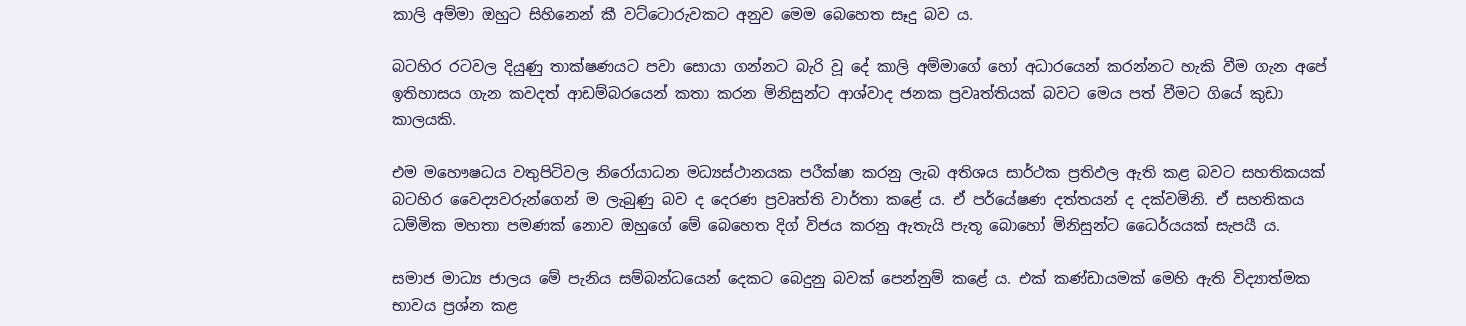කාලි අම්මා ඔහුට සිහිනෙන් කී වට්ටොරුවකට අනුව මෙම බෙහෙත සෑදු බව ය.

බටහිර රටවල දියුණු තාක්ෂණයට පවා සොයා ගන්නට බැරි වූ දේ කාලි අම්මාගේ හෝ අධාරයෙන් කරන්නට හැකි වීම ගැන අපේ ඉතිහාසය ගැන කවදත් ආඩම්බරයෙන් කතා කරන මිනිසුන්ට ආශ්වාද ජනක ප්‍රවෘත්තියක් බවට මෙය පත් වීමට ගියේ කුඩා කාලයකි.

එම මහෞෂධය වතුපිටිවල නිරෝයාධන මධ්‍යස්ථානයක පරීක්ෂා කරනු ලැබ අතිශය සාර්ථක ප්‍රතිඵල ඇති කළ බවට සහතිකයක් බටහිර වෛද්‍යවරුන්ගෙන් ම ලැබුණු බව ද දෙරණ ප්‍රවෘත්ති වාර්තා කළේ ය. ඒ පර්යේෂණ දත්තයන් ද දක්වමිනි. ඒ සහතිකය ධම්මික මහතා පමණක් නොව ඔහුගේ මේ බෙහෙත දිග් විජය කරනු ඇතැයි පැතූ බොහෝ මිනිසුන්ට ධෛර්යයක් සැපයී ය.

සමාජ මාධ්‍ය ජාලය මේ පැනිය සම්බන්ධයෙන් දෙකට බෙදුනු බවක් පෙන්නුම් කළේ ය. එක් කණ්ඩායමක් මෙහි ඇති විද්‍යාත්මක භාවය ප්‍රශ්න කළ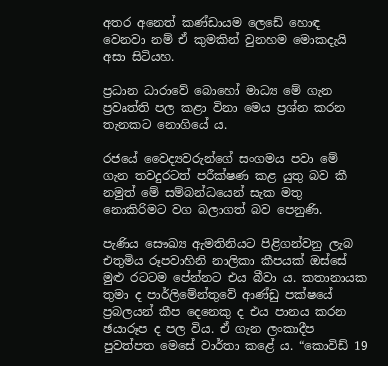අතර අනෙත් කණ්ඩායම ලෙඩේ හොඳ වෙනවා නම් ඒ කුමකින් වුනහම මොකදැයි අසා සිටියහ.

ප්‍රධාන ධාරාවේ බොහෝ මාධ්‍ය මේ ගැන ප්‍රවෘත්ති පල කළා විනා මෙය ප්‍රශ්න කරන තැනකට නොගියේ ය.

රජයේ වෛද්‍යවරුන්ගේ සංගමය පවා මේ ගැන තවදුරටත් පරීක්ෂණ කළ යුතු බව කී නමුත් මේ සම්බන්ධයෙන් සැක මතු නොකිරිමට වග බලාගත් බව පෙනුණි.

පැණිය සෞඛ්‍ය ඇමතිනියට පිළිගන්වනු ලැබ එතුමිය රූපවාහිනි නාලිකා කීපයක් ඔස්සේ මුළු රටටම පේන්නට එය බීවා ය. කතානායක තුමා ද පාර්ලිමේන්තුවේ ආණ්ඩු පක්ෂයේ ප්‍රබලයන් කීප දෙනෙකු ද එය පානය කරන ඡයාරූප ද පල විය. ඒ ගැන ලංකාදීප පුවත්පත මෙසේ වාර්තා කළේ ය. “කොවිඩ් 19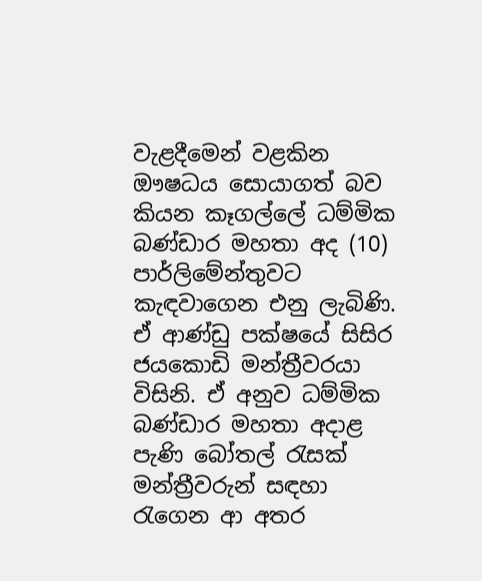වැළ‍දීමෙන් වළකින ඖෂධය සොයාගත් බව කියන කෑගල්ලේ ධම්මික බණ්ඩාර මහතා අද (10) පාර්ලිමේන්තුවට කැඳවාගෙන එනු ලැබිණි. ඒ ආණ්ඩු පක්ෂයේ සිසිර ජයකොඩි මන්ත්‍රීවරයා විසිනි. ඒ අනුව ධම්මික බණ්ඩාර මහතා අදාළ පැණි බෝතල් රැසක් මන්ත්‍රීවරුන් සඳහා රැගෙන ආ අතර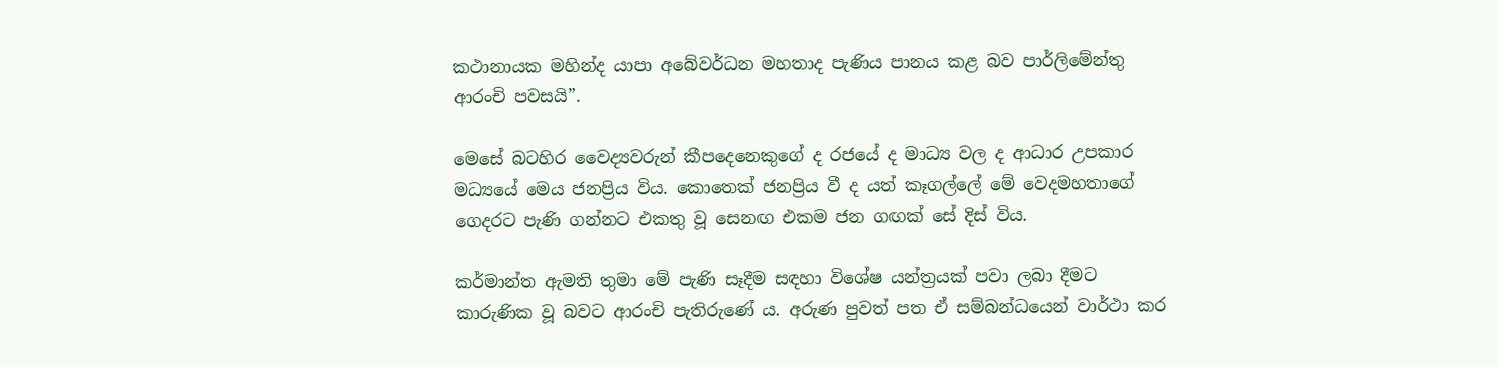කථානායක මහින්ද යාපා අබේවර්ධන මහතාද පැණිය පානය කළ බව පාර්ලිමේන්තු ආරංචි පවසයි”.

මෙසේ බටහිර වෛද්‍යවරුන් කීපදෙනෙකුගේ ද රජයේ ද මාධ්‍ය වල ද ආධාර උපකාර මධ්‍යයේ මෙය ජනප්‍රිය විය. කොතෙක් ජනප්‍රිය වී ද යත් කෑගල්ලේ මේ වෙදමහතාගේ ගෙදරට පැණි ගන්නට එකතු වූ සෙනඟ එකම ජන ගඟක් සේ දිස් විය.

කර්මාන්ත ඇමති තුමා මේ පැණි සෑදීම සඳහා විශේෂ යන්ත්‍රයක් පවා ලබා දීමට කාරුණික වූ බවට ආරංචි පැතිරුණේ ය. අරුණ පුවත් පත ඒ සම්බන්ධයෙන් වාර්ථා කර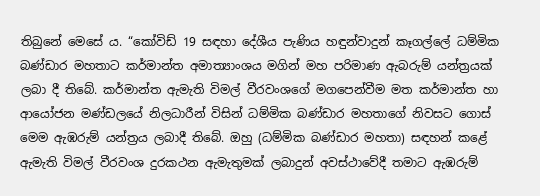තිබුනේ මෙසේ ය. “කෝවිඩ් 19 සඳහා දේශීය පැණිය හඳුන්වාදුන් කෑගල්ලේ ධම්මික බණ්ඩාර මහතාට කර්මාන්ත අමාත්‍යාංශය මගින් මහ පරිමාණ ඇබරුම් යන්ත්‍රයක් ලබා දී තිබේ. කර්මාන්ත ඇමැති විමල් වීරවංශගේ මගපෙන්වීම මත කර්මාන්ත හා ආයෝජන මණ්ඩලයේ නිලධාරීන් විසින් ධම්මික බණ්ඩාර මහතාගේ නිවසට ගොස් මෙම ඇඹරුම් යන්ත්‍රය ලබාදී තිබේ. ඔහු (ධම්මික බණ්ඩාර මහතා) සඳහන් කළේ ඇමැති විමල් වීරවංශ දුරකථන ඇමැතුමක් ලබාදුන් අවස්ථාවේදී තමාට ඇඹරුම්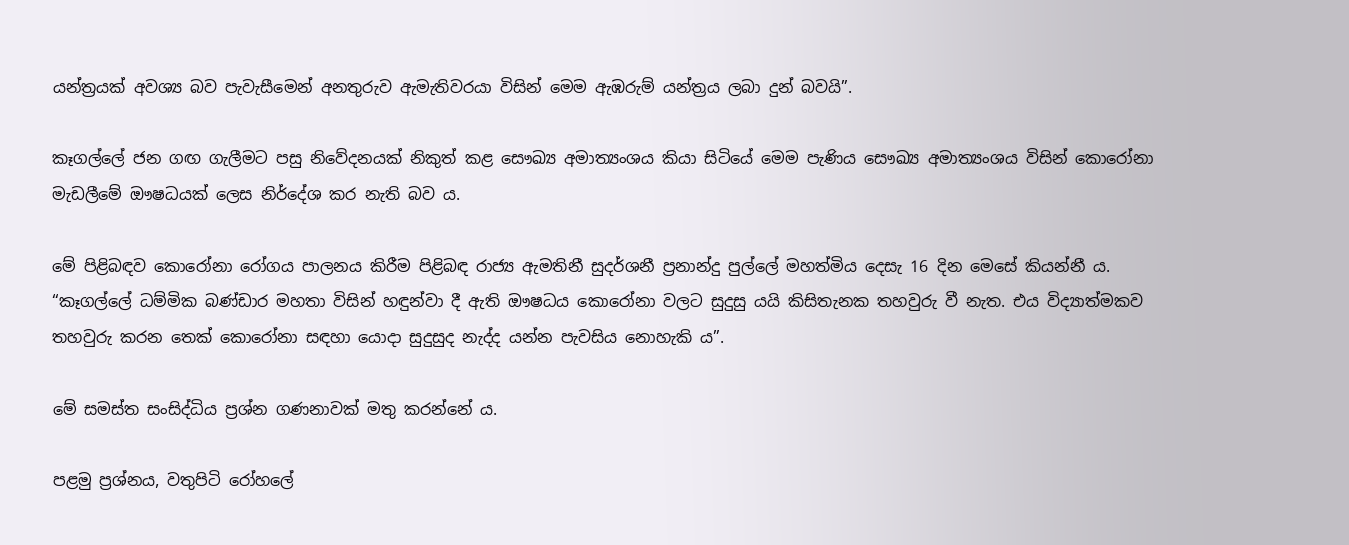යන්ත්‍රයක් අවශ්‍ය බව පැවැසීමෙන් අනතුරුව ඇමැතිවරයා විසින් මෙම ඇඹරුම් යන්ත්‍රය ලබා දුන් බවයි”.

කෑගල්ලේ ජන ගඟ ගැලීමට පසු නිවේදනයක් නිකුත් කළ සෞඛ්‍ය අමාත්‍යංශය කියා සිටියේ මෙම පැණිය සෞඛ්‍ය අමාත්‍යංශය විසින් කොරෝනා මැඩලීමේ ඖෂධයක් ලෙස නිර්දේශ කර නැති බව ය.

මේ පිළිබඳව කොරෝනා රෝගය පාලනය කිරීම පිළිබඳ රාජ්‍ය ඇමතිනී සුදර්ශනී ප්‍රනාන්දු පුල්ලේ මහත්මිය දෙසැ 16 දින මෙසේ කියන්නී ය. “කෑගල්ලේ ධම්මික බණ්ඩාර මහතා විසින් හඳුන්වා දී ඇති ඖෂධය කොරෝනා වලට සුදුසු යයි කිසිතැනක තහවුරු වී නැත. එය විද්‍යාත්මකව තහවුරු කරන තෙක් කොරෝනා සඳහා යොදා සුදුසුද නැද්ද යන්න පැවසිය නොහැකි ය”.

මේ සමස්ත සංසිද්ධිය ප්‍රශ්න ගණනාවක් මතු කරන්නේ ය.

පළමු ප්‍රශ්නය, වතුපිටි රෝහලේ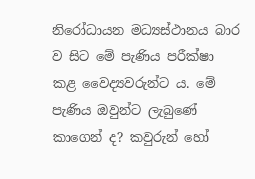නිරෝධායන මධ්‍යස්ථානය බාර ව සිට මේ පැණිය පරීක්ෂා කළ වෛද්‍යවරුන්ට ය. මේ පැණිය ඔවුන්ට ලැබුණේ කාගෙන් ද? කවුරුන් හෝ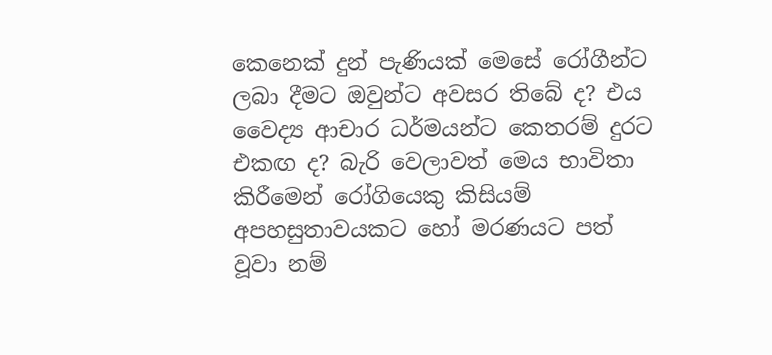කෙනෙක් දුන් පැණියක් මෙසේ රෝගීන්ට ලබා දීමට ඔවුන්ට අවසර තිබේ ද? එය වෛද්‍ය ආචාර ධර්මයන්ට කෙතරම් දුරට එකඟ ද? බැරි වෙලාවත් මෙය භාවිතා කිරීමෙන් රෝගියෙකු කිසියම් අපහසුතාවයකට හෝ මරණයට පත් වූවා නම්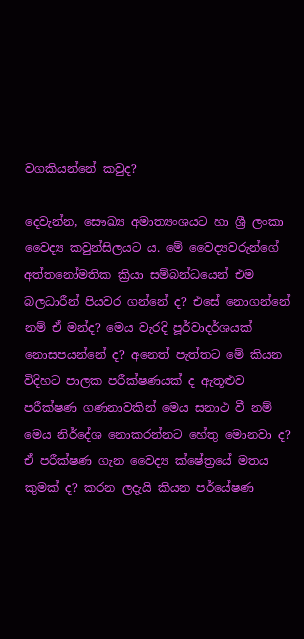වගකියන්නේ කවුද?

දෙවැන්න, සෞඛ්‍ය අමාත්‍යංශයට හා ශ්‍රී ලංකා වෛද්‍ය කවුන්සිලයට ය. මේ වෛද්‍යවරුන්ගේ අත්තනෝමතික ක්‍රියා සම්බන්ධයෙන් එම බලධාරීන් පියවර ගන්නේ ද? එසේ නොගන්නේ නම් ඒ මන්ද? මෙය වැරදි පූර්වාදර්ශයක් නොසපයන්නේ ද? අනෙත් පැත්තට මේ කියන විදිහට පාලක පරීක්ෂණයක් ද ඇතූළුව පරීක්ෂණ ගණනාවකින් මෙය සනාථ වී නම් මෙය නිර්දේශ නොකරන්නට හේතු මොනවා ද? ඒ පරීක්ෂණ ගැන වෛද්‍ය ක්ෂේත්‍රයේ මතය කුමක් ද? කරන ලදැයි කියන පර්යේෂණ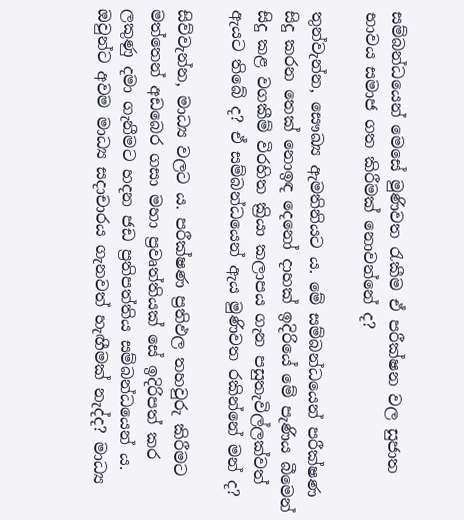සම්බන්ධයෙන් මෙසේ මුණිවත රැකීම ඒ පරීක්ෂන වල සුජාත භාවය සමාජ ගත කිරීමක් නොවන්නේ ද?

තුන්වැන්න, සෞඛ්‍ය ඇමතිනියට ය. මේ සම්බන්ධයෙන් පරීක්ෂණ සිදු කරන තෙක් නොඉඳ දෙනෝ දාහක් ඉදිරියේ මේ පැණිය බීමෙන් සිදු කළ වගකීම් විරහිත ක්‍රියා කලාපය ගැන පසුතැවිල්ලක්වත් ඇයට තිබේ ද? ඒ සම්බන්ධයෙන් ඇය මුණිවත රකින්නේ මන් ද?

සිව්වැන්න, මාධ්‍ය වලට ය. පරීක්ෂණ ප්‍රතිඵල තහවුරු කිරීමට මත්තෙන් අඩබෙර ගසා මහා ප්‍රවෘත්තියක් සේ ඉදිරිපත් කර ලකුණු දමා ගැනීමට හදන ජඩ ප්‍රතිපත්තිය සම්බන්ධයෙන් ය. ඔවුන්ට අවම මාධ්‍ය සදාචාරය ගැනවත් හැඟීමක් නැද්ද? මාධ්‍ය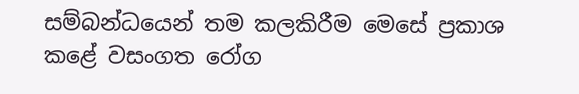සම්බන්ධයෙන් තම කලකිරීම මෙසේ ප්‍රකාශ කළේ වසංගත රෝග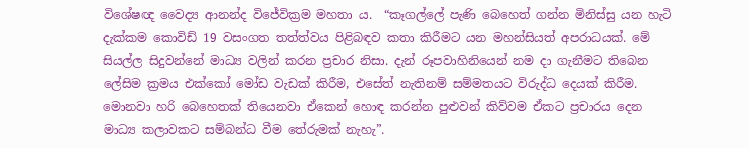විශේෂඥ වෛද්‍ය ආනන්ද විජේවික්‍රම මහතා ය.  “කෑගල්ලේ පැණි බෙහෙත් ගන්න මිනිස්සු යන හැටි දැක්කම කොවිඩ් 19 වසංගත තත්ත්වය පිළිබඳව කතා කිරීමට යන මහන්සියත් අපරාධයක්. මේ සියල්ල සිදුවන්නේ මාධ්‍ය වලින් කරන ප්‍රචාර නිසා. දැන් රූපවාහිනියෙන් නම දා ගැනීමට තිබෙන ලේසිම ක්‍රමය එක්කෝ මෝඩ වැඩක් කිරීම, එසේත් නැතිනම් සම්මතයට විරුද්ධ දෙයක් කිරීම. මොනවා හරි බෙහෙතක් තියෙනවා ඒකෙන් හොඳ කරන්න පුළුවන් කිව්වම ඒකට ප්‍රචාරය දෙන මාධ්‍ය කලාවකට සම්බන්ධ වීම තේරුමක් නැහැ”.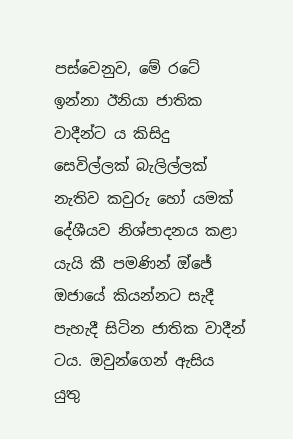පස්වෙනුව, මේ රටේ ඉන්නා ඊනියා ජාතික වාදීන්ට ය කිසිදු සෙවිල්ලක් බැලිල්ලක් නැතිව කවුරු හෝ යමක් දේශීයව නිශ්පාදනය කළා යැයි කී පමණින් ඔ්ජේ ඔජායේ කියන්නට සැදී පැහැදී සිටින ජාතික වාදීන් ටය. ඔවුන්ගෙන් ඇසිය යුතු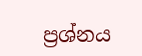ප්‍රශ්නය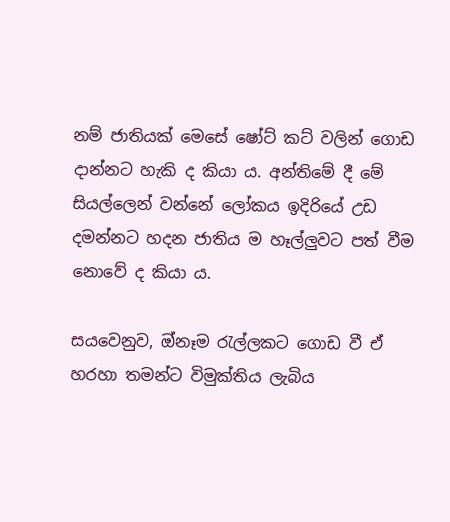නම් ජාතියක් මෙසේ ෂෝට් කට් වලින් ගොඩ දාන්නට හැකි ද කියා ය. අන්තිමේ දී මේ සියල්ලෙන් වන්නේ ලෝකය ඉදිරියේ උඩ දමන්නට හදන ජාතිය ම හෑල්ලුවට පත් වීම නොවේ ද කියා ය.

සයවෙනුව, ඔ්නෑම රැල්ලකට ගොඩ වී ඒ හරහා තමන්ට විමුක්තිය ලැබිය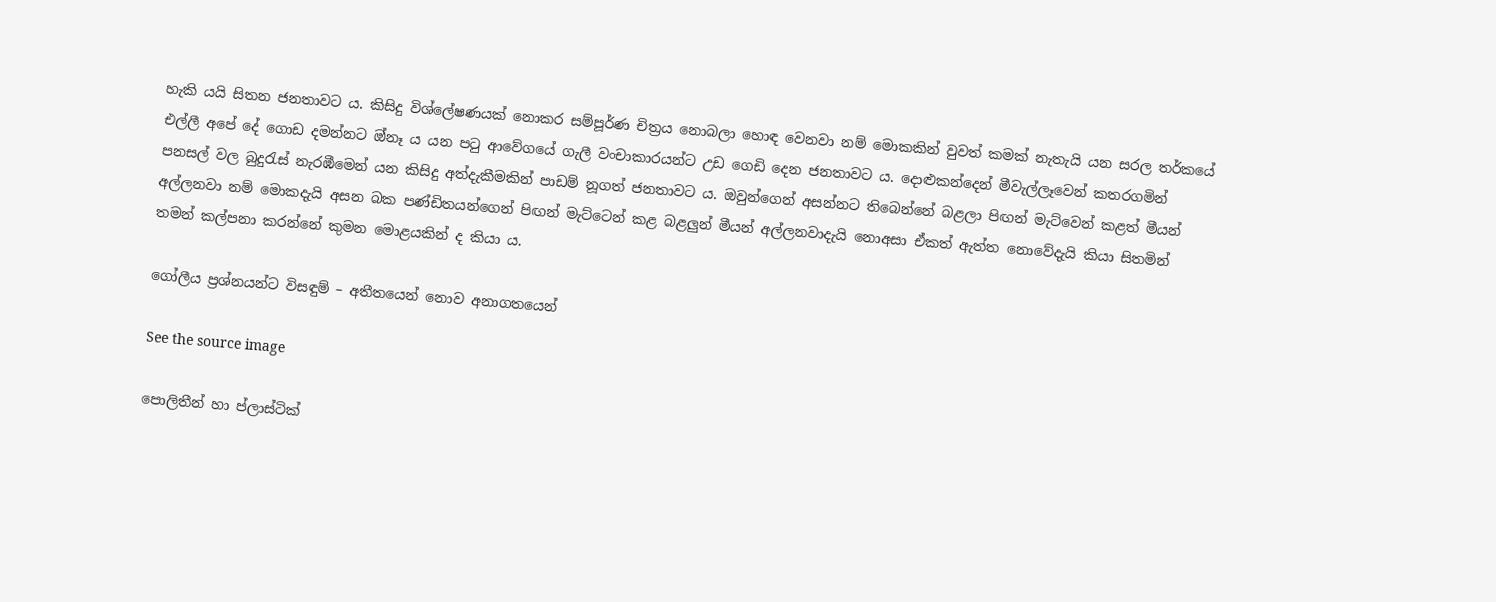හැකි යයි සිතන ජනතාවට ය. කිසිදු විශ්ලේෂණයක් නොකර සම්පූර්ණ චිත්‍රය නොබලා හොඳ වෙනවා නම් මොකකින් වුවත් කමක් නැතැයි යන සරල තර්කයේ එල්ලී අපේ දේ ගොඩ දමන්නට ඔ්නෑ ය යන පටු ආවේගයේ ගැලී වංචාකාරයන්ට උඩ ගෙඩි දෙන ජනතාවට ය. දොළුකන්දෙන් මීවැල්ලෑවෙන් කතරගමින් පනසල් වල බුදුරැස් නැරඹීමෙන් යන කිසිදු අත්දැකීමකින් පාඩම් නූගත් ජනතාවට ය. ඔවුන්ගෙන් අසන්නට තිබෙන්නේ බළලා පිඟන් මැට්වෙන් කළත් මීයන් අල්ලනවා නම් මොකදැයි අසන බක පණ්ඩිතයන්ගෙන් පිඟන් මැට්ටෙන් කළ බළලුන් මීයන් අල්ලනවාදැයි නොඅසා ඒකත් ඇත්ත නොවේදැයි කියා සිතමින් තමන් කල්පනා කරන්නේ කුමන මොළයකින් ද කියා ය.

ගෝලීය ප්‍රශ්නයන්ට විසඳුම් – අතීතයෙන් නොව අනාගතයෙන්

See the source image

පොලිතීන් හා ප්ලාස්ටික්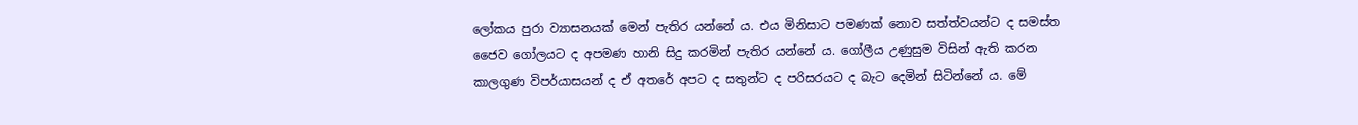ලෝකය පුරා ව්‍යාසනයක් මෙන් පැතිර යන්නේ ය. එය මිනිසාට පමණක් නොව සත්ත්වයන්ට ද සමස්ත ජෛව ගෝලයට ද අපමණ හානි සිදු කරමින් පැතිර යන්නේ ය. ගෝලීය උණුසුම විසින් ඇති කරන කාලගුණ විපර්යාසයන් ද ඒ අතරේ අපට ද සතුන්ට ද පරිසරයට ද බැට දෙමින් සිටින්නේ ය. මේ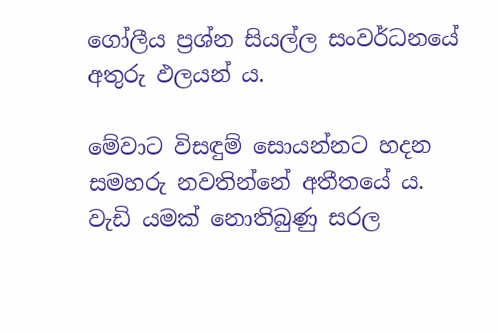ගෝලීය ප්‍රශ්න සියල්ල සංවර්ධනයේ අතුරු ඵලයන් ය.

මේවාට විසඳුම් සොයන්නට හදන සමහරු නවතින්නේ අතීතයේ ය. වැඩි යමක් නොතිබුණු සරල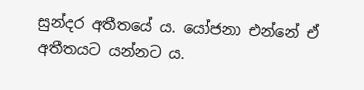සුන්දර අතීතයේ ය. යෝජනා එන්නේ ඒ අතීතයට යන්නට ය.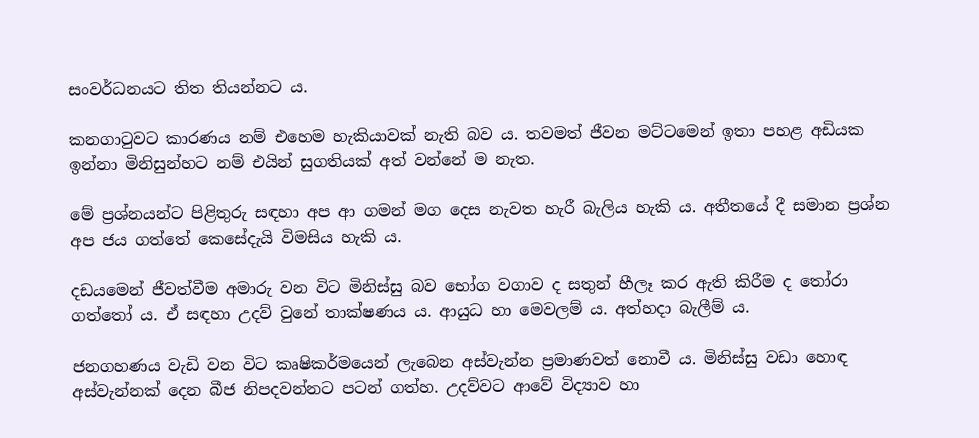සංවර්ධනයට තිත තියන්නට ය.

කනගාටුවට කාරණය නම් එහෙම හැකියාවක් නැති බව ය. තවමත් ජීවන මට්ටමෙන් ඉතා පහළ අඩියක ඉන්නා මිනිසුන්හට නම් එයින් සුගතියක් අත් වන්නේ ම නැත.

මේ ප්‍රශ්නයන්ට පිළිතුරු සඳහා අප ආ ගමන් මග දෙස නැවත හැරී බැලිය හැකි ය. අතීතයේ දී සමාන ප්‍රශ්න අප ජය ගත්තේ කෙසේදැයි විමසිය හැකි ය.

දඩයමෙන් ජීවත්වීම අමාරු වන විට මිනිස්සු බව භෝග වගාව ද සතුන් හීලෑ කර ඇති කිරීම ද තෝරා ගත්තෝ ය. ඒ සඳහා උදව් වුනේ තාක්ෂණය ය. ආයුධ හා මෙවලම් ය. අත්හදා බැලීම් ය.

ජනගහණය වැඩි වන විට කෘෂිකර්මයෙන් ලැබෙන අස්වැන්න ප්‍රමාණවත් නොවී ය. මිනිස්සු වඩා හොඳ අස්වැන්නක් දෙන බීජ නිපදවන්නට පටන් ගත්හ. උදව්වට ආවේ විද්‍යාව හා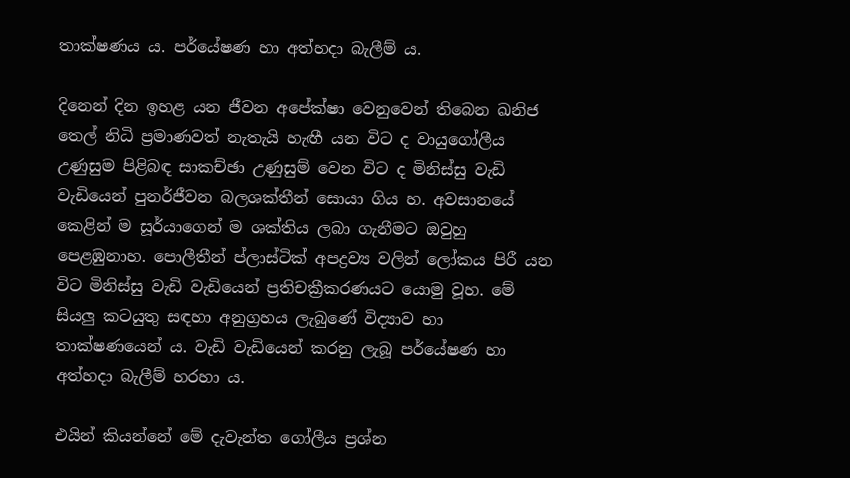තාක්ෂණය ය. පර්යේෂණ හා අත්හදා බැලීම් ය.

දිනෙන් දින ඉහළ යන ජීවන අපේක්ෂා වෙනුවෙන් තිබෙන ඛනිජ තෙල් නිධි ප්‍රමාණවත් නැතැයි හැඟී යන විට ද වායුගෝලීය උණුසුම පිළිබඳ සාකච්ඡා උණුසුම් වෙන විට ද මිනිස්සු වැඩි වැඩියෙන් පුනර්ජීවන බලශක්තීන් සොයා ගිය හ. අවසානයේ කෙළින් ම සූර්යාගෙන් ම ශක්තිය ලබා ගැනීමට ඔවුහු පෙළඹුනාහ. පොලීතීන් ප්ලාස්ටික් අපද්‍රව්‍ය වලින් ලෝකය පිරී යන විට මිනිස්සු වැඩි වැඩියෙන් ප්‍රතිචක්‍රීකරණයට යොමු වූහ. මේ සියලු කටයුතු සඳහා අනුග්‍රහය ලැබුණේ විද්‍යාව හා තාක්ෂණයෙන් ය. වැඩි වැඩියෙන් කරනු ලැබූ පර්යේෂණ හා අත්හදා බැලීම් හරහා ය.

එයින් කියන්නේ මේ දැවැන්ත ගෝලීය ප්‍රශ්න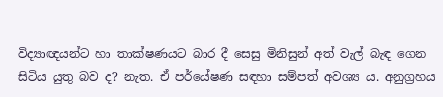විද්‍යාඥයන්ට හා තාක්ෂණයට බාර දී සෙසු මිනිසුන් අත් වැල් බැඳ ගෙන සිටිය යුතු බව ද? නැත. ඒ පර්යේෂණ සඳහා සම්පත් අවශ්‍ය ය. අනුග්‍රහය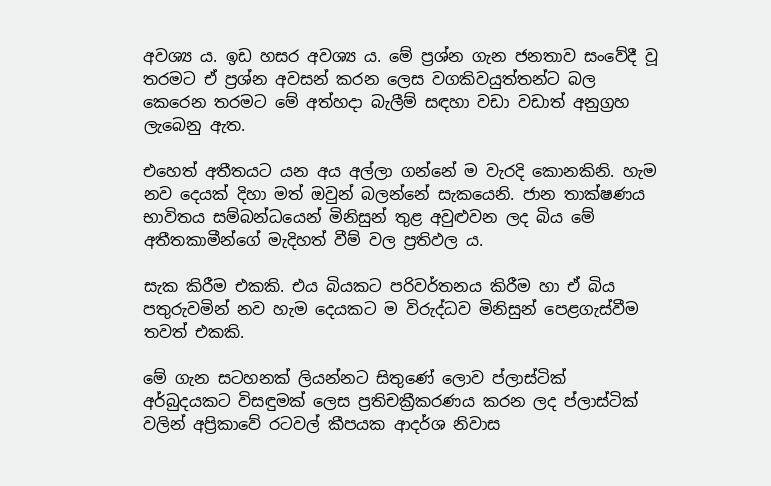අවශ්‍ය ය. ඉඩ හසර අවශ්‍ය ය. මේ ප්‍රශ්න ගැන ජනතාව සංවේදී වූ තරමට ඒ ප්‍රශ්න අවසන් කරන ලෙස වගකිවයුත්තන්ට බල කෙරෙන තරමට මේ අත්හදා බැලීම් සඳහා වඩා වඩාත් අනුග්‍රහ ලැබෙනු ඇත.

එහෙත් අතීතයට යන අය අල්ලා ගන්නේ ම වැරදි කොනකිනි. හැම නව දෙයක් දිහා මත් ඔවුන් බලන්නේ සැකයෙනි. ජාන තාක්ෂණය භාවිතය සම්බන්ධයෙන් මිනිසුන් තුළ අවුළුවන ලද බිය මේ අතීතකාමීන්ගේ මැදිහත් වීම් වල ප්‍රතිඵල ය.

සැක කිරීම එකකි. එය බියකට පරිවර්තනය කිරීම හා ඒ බිය පතුරුවමින් නව හැම දෙයකට ම විරුද්ධව මිනිසුන් පෙළගැස්වීම තවත් එකකි.

මේ ගැන සටහනක් ලියන්නට සිතුණේ ලොව ප්ලාස්ටික් අර්බුදයකට විසඳුමක් ලෙස ප්‍රතිචක්‍රීකරණය කරන ලද ප්ලාස්ටික් වලින් අප්‍රිකාවේ රටවල් කීපයක ආදර්ශ නිවාස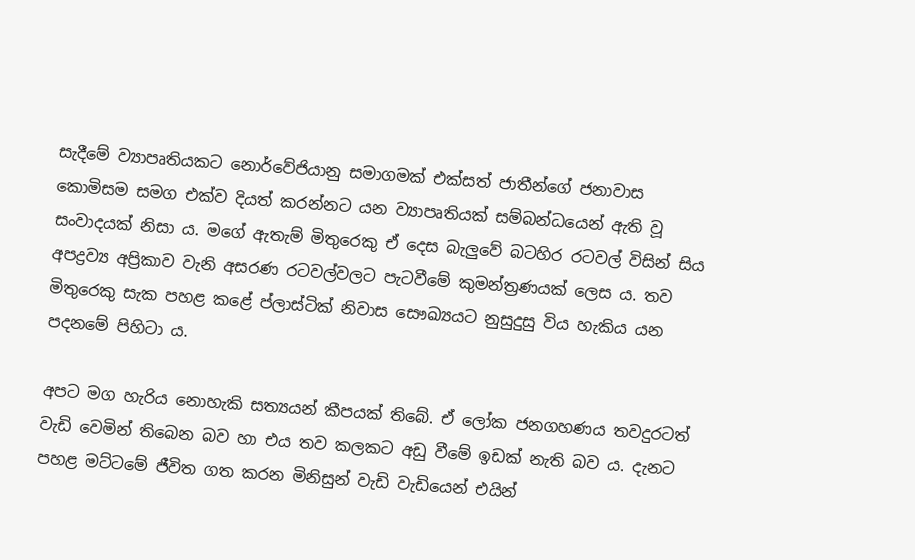සැදීමේ ව්‍යාපෘතියකට නොර්වේජියානු සමාගමක් එක්සත් ජාතීන්ගේ ජනාවාස කොමිසම සමග එක්ව දියත් කරන්නට යන ව්‍යාපෘතියක් සම්බන්ධයෙන් ඇති වූ සංවාදයක් නිසා ය. මගේ ඇතැම් මිතුරෙකු ඒ දෙස බැලුවේ බටහිර රටවල් විසින් සිය අපද්‍රව්‍ය අප්‍රිකාව වැනි අසරණ රටවල්වලට පැටවීමේ කුමන්ත්‍රණයක් ලෙස ය. තව මිතුරෙකු සැක පහළ කළේ ප්ලාස්ටික් නිවාස සෞඛ්‍යයට නුසුදුසු විය හැකිය යන පදනමේ පිහිටා ය.

අපට මග හැරිය‌ නොහැකි සත්‍යයන් කීපයක් තිබේ. ඒ ලෝක ජනගහණය තවදුරටත් වැඩි වෙමින් තිබෙන බව හා එය තව කලකට අඩු වීමේ ඉඩක් නැති බව ය. දැනට පහළ මට්ටමේ ජීවිත ගත කරන මිනිසුන් වැඩි වැඩියෙන් එයින්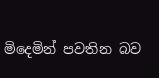මිදෙමින් පවතින බව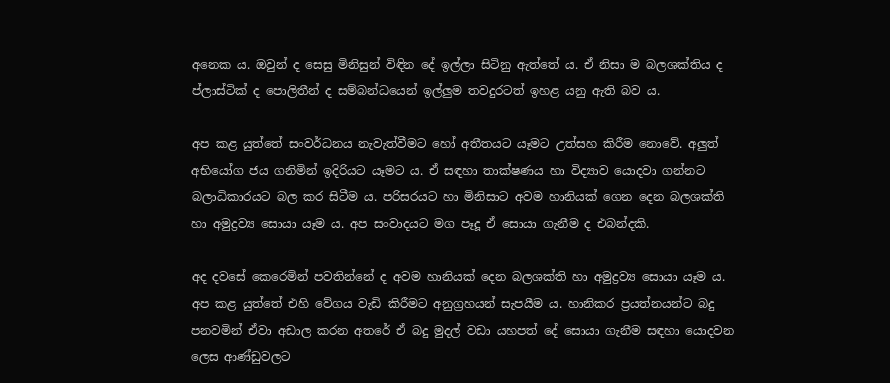අනෙක ය. ඔවුන් ද සෙසු මිනිසුන් විඳින දේ ඉල්ලා සිටිනු ඇත්තේ ය. ඒ නිසා ම බලශක්තිය ද ප්ලාස්ටික් ද පොලිතීන් ද සම්බන්ධයෙන් ඉල්ලුම තවදුරටත් ඉහළ යනු ඇති බව ය.

අප කළ යුත්තේ සංවර්ධනය නැවැත්වීමට හෝ අතීතයට යෑමට උත්සහ කිරීම නොවේ. අලුත් අභියෝග ජය ගනිමින් ඉදිරියට යෑමට ය. ඒ සඳහා තාක්ෂණය හා විද්‍යාව යොදවා ගන්නට බලාධිකාරයට බල කර සිටීම ය. පරිසරයට හා මිනිසාට අවම හානියක් ගෙන දෙන බලශක්ති හා අමුද්‍රව්‍ය සොයා යෑම ය. අප සංවාදයට මග පෑදූ ඒ සොයා ගැනීම ද එබන්දකි.

අද දවසේ කෙරෙමින් පවතින්නේ ද අවම හානියක් දෙන බලශක්ති හා අමුද්‍රව්‍ය සොයා යෑම ය. අප කළ යුත්තේ එහි වේගය වැඩි කිරීමට අනුග්‍රහයන් සැපයීම ය. හානිකර ප්‍රයත්නයන්ට බදු පනවමින් ඒවා අඩාල කරන අතරේ ඒ බදු මුදල් වඩා යහපත් දේ සොයා ගැනීම සඳහා යොදවන ලෙස ආණ්ඩුවලට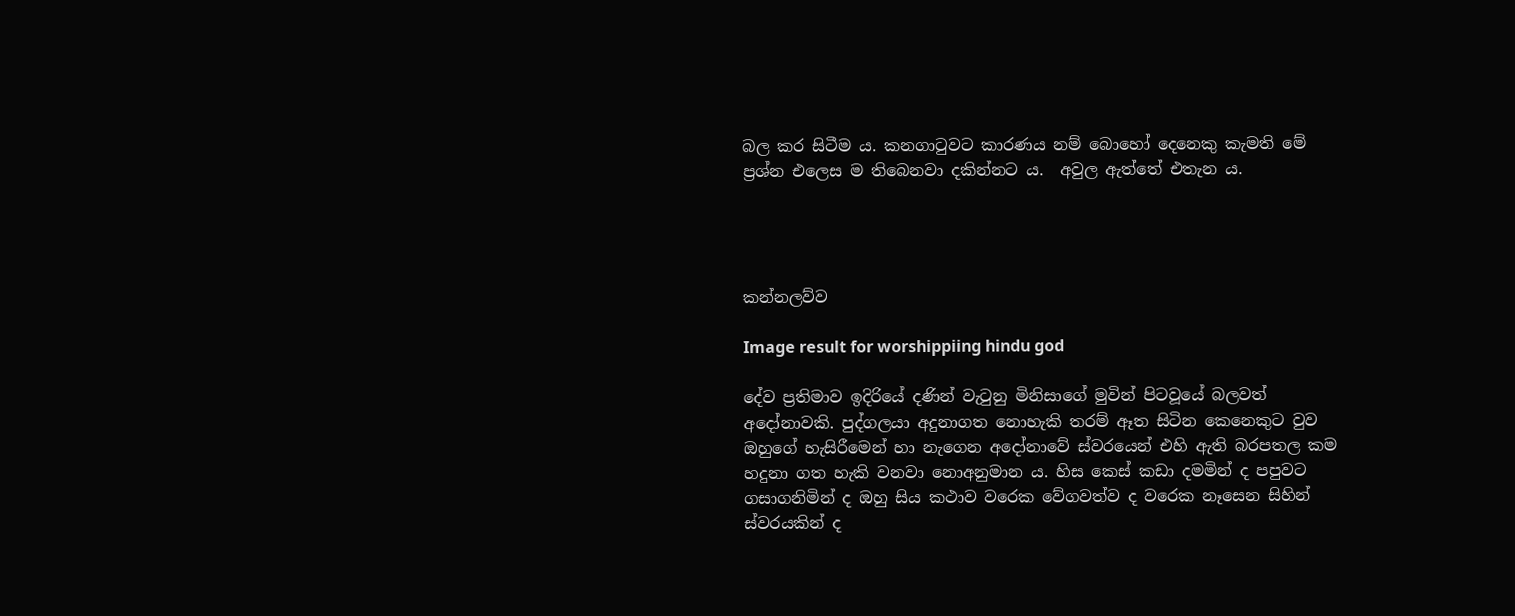බල කර සිටීම ය. කනගාටුවට කාරණය නම් බොහෝ දෙනෙකු කැමති මේ ප්‍රශ්න එලෙස ම තිබෙනවා දකින්නට ය.  අවුල ඇත්තේ එතැන ය.




කන්නලව්ව

Image result for worshippiing hindu god

දේව ප්‍රතිමාව ඉදිරියේ දණින් වැටුනු මිනිසාගේ මුවින් පිටවූයේ බලවත් අදෝනාවකි. පුද්ගලයා අදුනාගත නොහැකි තරම් ඈත සිටින කෙනෙකුට වුව ඔහුගේ හැසිරීමෙන් හා නැගෙන අදෝනාවේ ස්ව‍රයෙන් එහි ඇති බරපතල කම හදුනා ගත හැකි වනවා නොඅනුමාන ය. හිස කෙස් කඩා දමමින් ද පපුවට ගසාගනිමින් ද ඔහු සිය කථාව වරෙක වේගවත්ව ද වරෙක නෑසෙන සිහින් ස්වරයකින් ද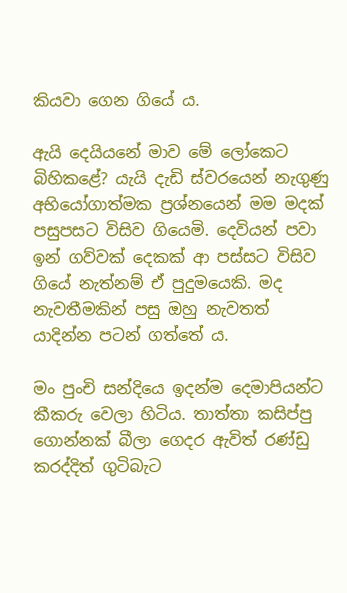කියවා ගෙන ගියේ ය.

ඇයි දෙයියනේ මාව මේ ලෝකෙට බිහිකළේ? යැයි දැඩි ස්වරයෙන් නැගුණු අභියෝගාත්මක ප්‍රශ්නයෙන් මම මදක් පසුපසට විසිව ගියෙමි. දෙවියන් පවා ඉන් ගව්වක් දෙකක් ආ පස්සට විසිව ගියේ නැත්නම් ඒ පුදුමයෙකි. මද නැවතීමකින් පසු ඔහු නැවතත් යාදින්න පටන් ගත්තේ ය.

මං පුංචි සන්දියෙ ඉදන්ම දෙමාපියන්ට කීකරු වෙලා හිටිය. තාත්තා කසිප්පු ගොන්නක් බීලා ගෙදර ඇවිත් රණ්ඩු කරද්දිත් ගුටිබැට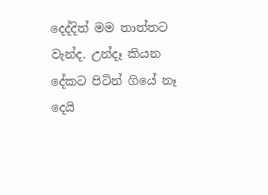දෙද්දිත් මම තාත්තට වැන්ද. උන්දෑ කියන දේකට පිටින් ගියේ නෑ දෙයි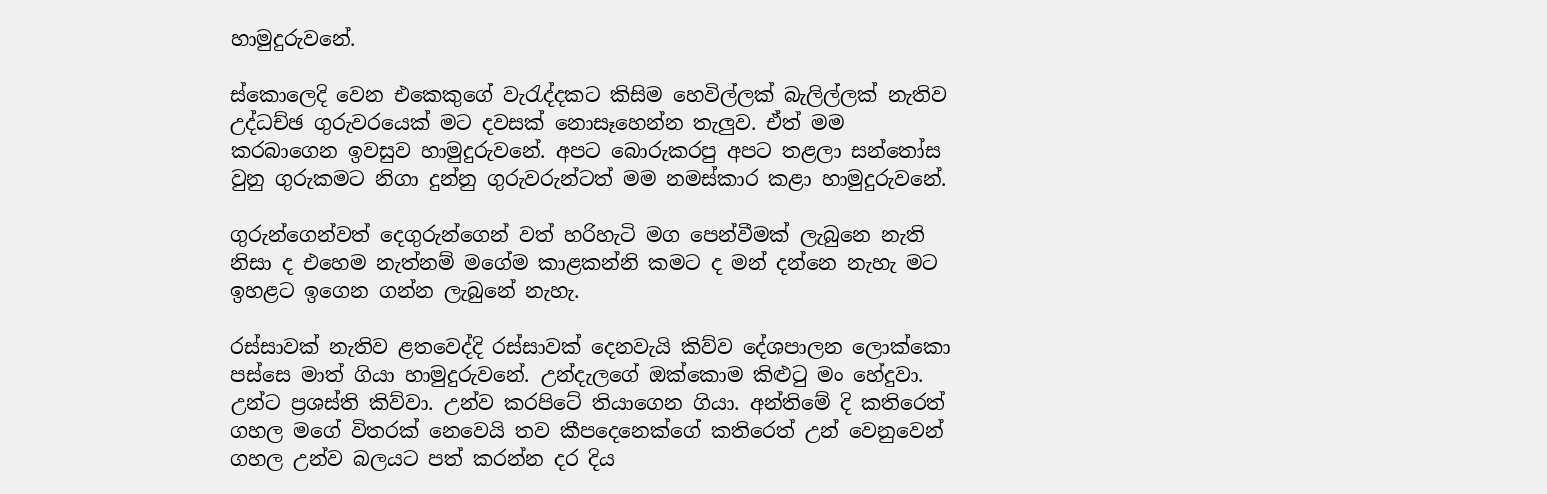හාමුදුරුවනේ.

ස්කොලෙදි වෙන එකෙකුගේ වැරැද්දකට කිසිම හෙවිල්ලක් බැලිල්ලක් නැතිව උද්ධච්ඡ ගුරුවරයෙක් මට දවසක් නොසෑහෙන්න තැලුව. ඒත් මම කරබාගෙන ඉවසුව හාමුදුරුවනේ. අපට බොරුකරපු අපට තළලා සන්තෝස වුනු ගුරුකමට නිගා දුන්නු ගුරුවරුන්ටත් මම නමස්කාර කළා හාමුදුරුවනේ.

ගුරු‍න්ගෙන්වත් දෙගුරුන්ගෙන් වත් හරිහැටි මග පෙන්වීමක් ලැබුනෙ නැති නිසා ද එහෙම නැත්නම් මගේම කාළකන්නි කමට ද මන් දන්නෙ නැහැ මට ඉහළට ඉගෙන ගන්න ලැබුනේ නැහැ.

රස්සාවක් නැතිව ළතවෙද්දි රස්සාවක් දෙනවැයි කිව්ව දේශපාලන ලොක්කො පස්සෙ මාත් ගියා හාමුදුරුවනේ. උන්දැලගේ ඔක්කොම කිළුටු මං ‍හේදුවා. උන්ට ප්‍රශස්ති කිව්වා. උන්ව කරපිටේ තියාගෙන ගියා. අන්තිමේ දි කතිරෙත් ගහල මගේ විතරක් නෙවෙයි තව කීපදෙනෙක්ගේ කතිරෙත් උන් වෙනුවෙන් ගහල ‍උන්ව බලයට පත් කරන්න දර දිය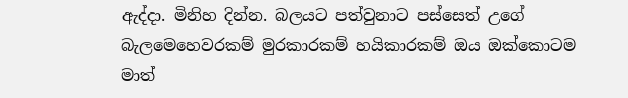ඇද්දා. මිනිහ දින්න. බලයට පත්වුනාට පස්සෙත් උගේ බැලමෙහෙවරකම් මුරකාරකම් හයිකාරකම් ඔය ඔක්කොටම මාත්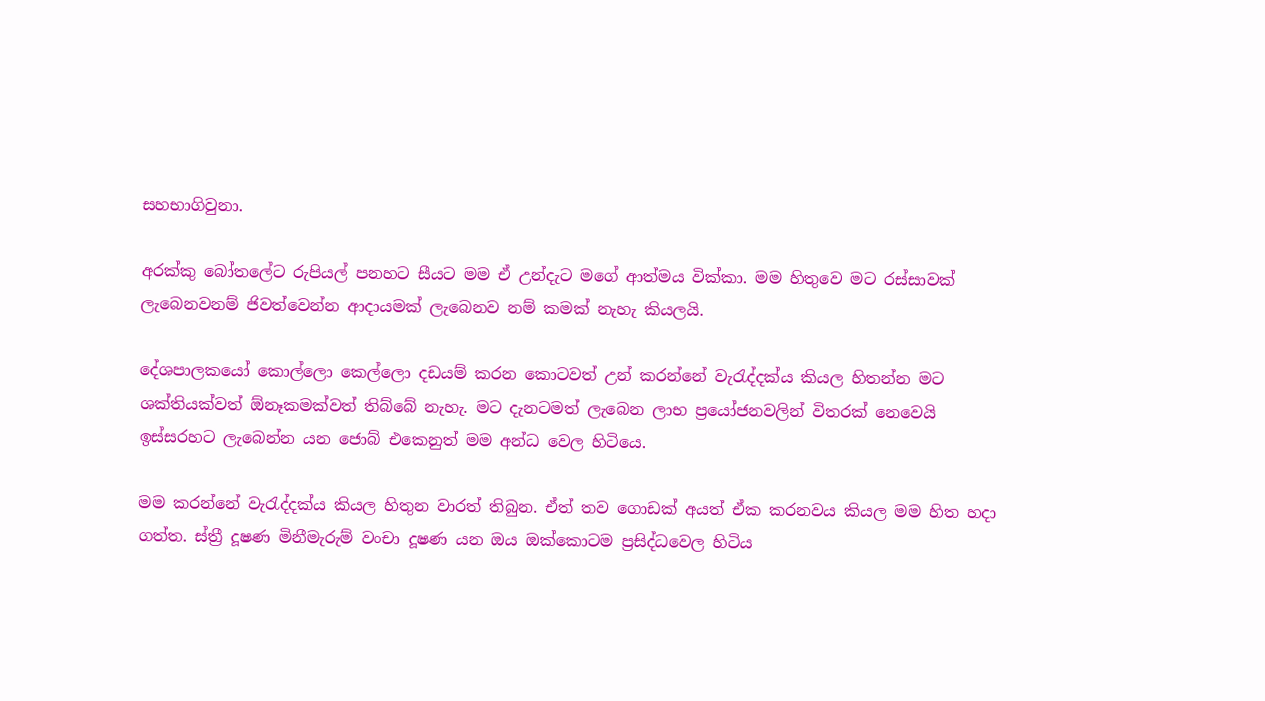සහභාගිවුනා.

අරක්කු බෝතලේට රුපියල් පනහට සීයට මම ඒ උන්දැට මගේ ආත්මය වික්කා. මම හිතුවෙ මට රස්සාවක් ලැබෙනවනම් ජිවත්වෙන්න ආදායමක් ලැබෙනව නම් කමක් නැහැ කියලයි.

දේශපාලකයෝ කොල්ලො කෙල්ලො දඩයම් කරන කොටවත් උන් කරන්නේ වැරැද්දක්ය කියල හිතන්න මට ශක්තියක්වත් ඕනෑකමක්වත් තිබ්බේ නැහැ. මට දැනටමත් ලැබෙන ලාභ ප්‍රයෝජනවලින් විතරක් නෙවෙයි ඉස්සරහට ලැබෙන්න යන ජොබ් එකෙනුත් මම අන්ධ වෙල හිටියෙ.

මම කරන්නේ වැරැද්දක්ය කියල හිතුන වාරත් තිබුන. ඒත් තව ගොඩක් අයත් ඒක කරනවය කියල මම හිත හදා ගත්ත. ස්ත්‍රී දූෂණ මිනීමැරුම් වංචා දූෂණ යන ඔය ඔක්කොටම ප්‍රසිද්ධවෙල හිටිය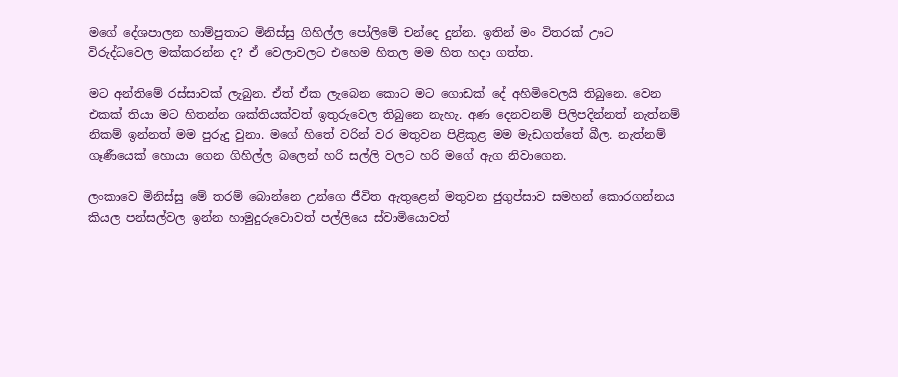මගේ දේශපාලන හාම්පුතාට මිනිස්සු ගිහිල්ල පෝලිමේ චන්දෙ දුන්න. ඉතින් මං විතරක් ඌට විරුද්ධවෙල මක්කරන්න ද? ඒ වෙලාවලට එහෙම හිතල මම හිත හදා ගත්ත.

මට අන්තිමේ රස්සාවක් ලැබුන. ඒත් ඒක ලැබෙන කොට මට ගොඩක් දේ අහිමිවෙලයි තිබුනෙ. වෙන එකක් තියා මට හිතන්න ශක්තියක්වත් ඉතුරුවෙල තිබුනෙ නැහැ. අණ දෙනවනම් පිලිපදින්නත් නැත්නම් නිකම් ඉන්නත් මම පුරුදු වුනා. මගේ හිතේ වරින් වර මතුවන පිළිකුළ මම මැඩගත්තේ බීල. නැත්නම් ගෑණීයෙක් හොයා ගෙන ගිහිල්ල බලෙන් හරි සල්ලි වලට හරි මගේ ඇග නිවාගෙන.

ලංකාවෙ මිනිස්සු මේ තරම් බොන්නෙ උන්ගෙ ජීවිත ඇතුළෙන් මතුවන ජුගුප්සාව සමහන් කොරගන්නය කියල පන්සල්වල ඉන්න හාමුදුරුවොවත් පල්ලියෙ ස්වාමියොවත්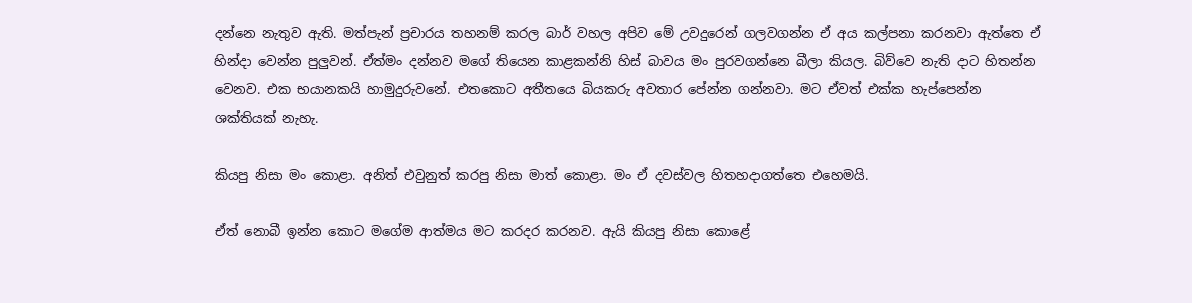දන්නෙ නැතුව ඇති. මත්පැන් ප්‍රචාරය තහනම් කරල බාර් වහල අපිව මේ උවදුරෙන් ගලවගන්න ඒ අය කල්පනා කරනවා ඇත්තෙ ඒ හින්දා වෙන්න පුලුවන්. ඒත්මං දන්නව මගේ තියෙන කාළකන්නි හිස් බාවය මං පුරවගන්නෙ බීලා කියල. බිව්වෙ නැති දාට හිතන්න වෙනව. එක භයානකයි හාමුදුරුවනේ. එතකොට අතීතයෙ බියකරු අවතාර පේන්න ගන්නවා. මට ඒවත් එක්ක හැප්පෙන්න ශක්තියක් නැහැ.

කියපු නිසා මං කොළා. අනිත් එවුනුත් කරපු නිසා මාත් කොළා. මං ඒ දවස්වල හිතහදාගත්තෙ එහෙමයි.

ඒත් නොබී ඉන්න කොට මගේම ආත්මය මට කරදර කරනව. ඇයි කියපු නිසා කොළේ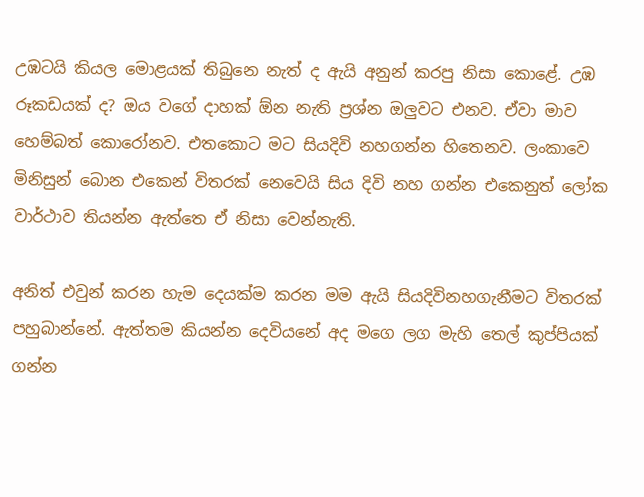උඹටයි කියල මොළයක් තිබුනෙ නැත් ද ඇයි අනුන් කරපු නිසා කොළේ. උඹ රූකඩයක් ද? ඔය වගේ දාහක් ඕන නැති ප්‍රශ්න ඔලුවට එනව. ඒවා මාව හෙම්බත් කොරෝනව. එතකොට මට සියදිවි නහගන්න හිතෙනව. ලංකාවෙ මිනිසුන් බොන එකෙන් විතරක් නෙවෙයි සිය දිවි නහ ගන්න එකෙනුත් ලෝක වාර්ථාව තියන්න ඇත්තෙ ඒ නිසා වෙන්නැති.

අනිත් එවුන් කරන හැම දෙයක්ම කරන මම ඇයි සියදිවිනහගැනීමට විතරක් පහුබාන්නේ. ඇත්තම කියන්න දෙවියනේ අද මගෙ ලග මැහි තෙල් කුප්පියක් ගන්න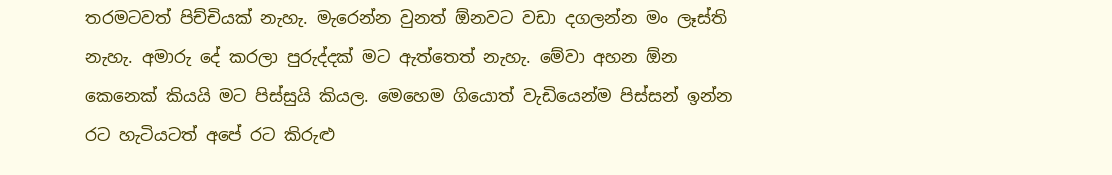තරමටවත් පිච්චියක් නැහැ. මැරෙන්න වුනත් ඕනවට වඩා දගලන්න මං ලෑස්ති නැහැ. අමාරු දේ කරලා පුරුද්දක් මට ඇත්තෙත් නැහැ. මේවා අහන ඕන කෙනෙක් කියයි මට පිස්සුයි කියල. මෙහෙම ගියොත් වැඩියෙන්ම පිස්සන් ඉන්න රට හැටියටත් අපේ රට කිරුළු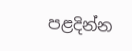පළදින්න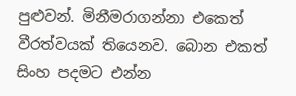පුළුවන්. මිනීමරාගන්නා එකෙත් වීරත්වයක් තියෙනව. බොන එකත් සිංහ පදමට එන්න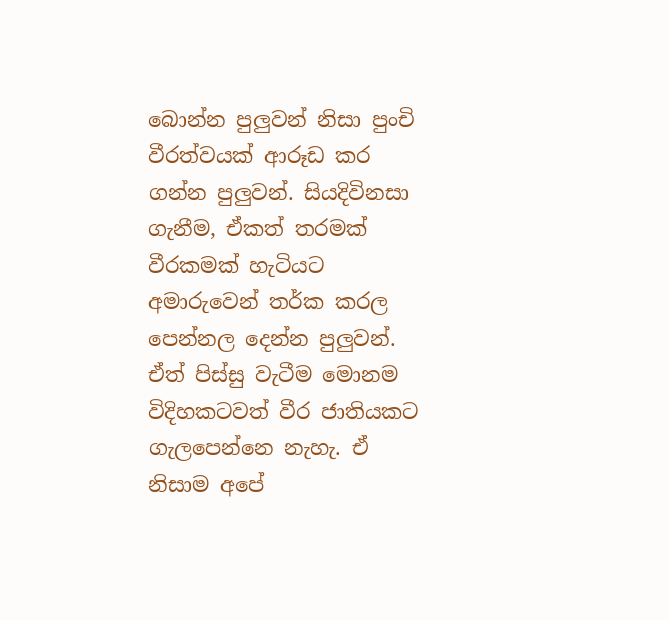බොන්න පුලුවන් නිසා පුංචි වීරත්වයක් ආරූඩ කර ගන්න පුලුවන්. සියදිවිනසා ගැනීම, ඒකත් තරමක් වීරකමක් හැටියට අමාරුවෙන් තර්ක කරල පෙන්නල දෙන්න පුලුවන්. ඒත් පිස්සු වැටීම මොනම විදිහකටවත් වීර ජාතියකට ගැලපෙන්නෙ නැහැ. ඒ නිසාම අපේ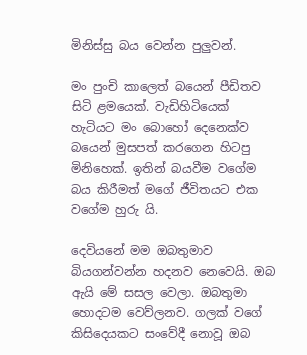මිනිස්සු බය වෙන්න පුලුවන්.

මං පුංචි කාලෙත් බයෙන් පීඩිතව සිටි ළමයෙක්. වැඩිහිටියෙක් හැටියට මං බොහෝ දෙනෙක්ව බයෙන් මුසපත් කරගෙන හිටපු මිනිහෙක්. ඉතින් බයවීම වගේම බය කිරීමත් මගේ ජීවිතයට එක වගේම හුරු යි.

දෙවියනේ මම ඔබතුමාව බියගන්වන්න හදනව නෙවෙයි. ඔබ ඇයි මේ සසල වෙලා. ඔබතුමා හොදටම වෙව්ලනව. ගලක් වගේ කිසිදෙයකට සංවේදී නොවූ ඔබ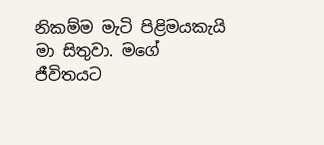නිකම්ම මැටි පිළිමයකැයි මා සිතුවා. මගේ ජීවිතයට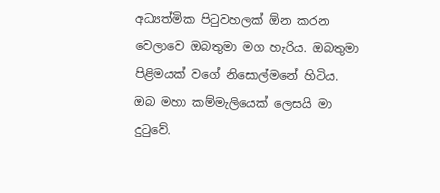අධ්‍යත්මික පිටුවහලක් ඕන කරන වෙලාවෙ ඔබතුමා මග හැරිය. ඔබතුමා පිළිමයක් වගේ නිසොල්මනේ හිටිය. ඔබ මහා කම්මැලියෙක් ලෙසයි මා දුටුවේ.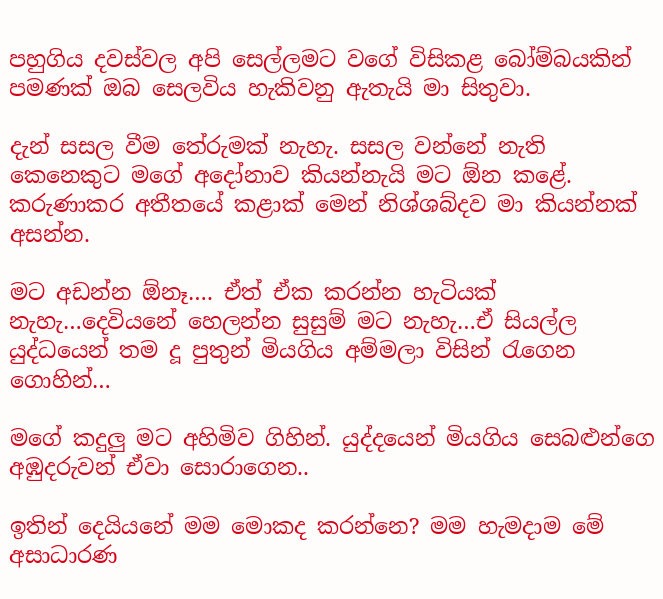පහුගිය දවස්වල අපි සෙල්ලමට වගේ විසිකළ බෝම්බයකින් පමණක් ඔබ සෙලවිය හැකිවනු ඇතැයි මා සිතුවා.

දැන් සසල වීම තේරුමක් නැහැ. සසල වන්නේ නැති කෙනෙකුට මගේ අදෝනාව කියන්නැයි මට ඕන කළේ. කරුණාකර අතීතයේ කළාක් මෙන් නිශ්ශබ්දව මා කියන්නක් අසන්න.

මට අඩන්න ඕනෑ…. ඒත් ඒක කරන්න හැටියක් නැහැ…දෙවියනේ හෙලන්න සුසුම් මට නැහැ…ඒ සියල්ල යුද්ධයෙන් තම දූ පුතුන් මියගිය අම්මලා විසින් රැගෙන ගොහින්…

මගේ කදුලු මට අහිමිව ගිහින්. යුද්දයෙන් මියගිය සෙබළුන්ගෙ අඹුදරුවන් ඒවා සොරාගෙන..

ඉතින් දෙයියනේ මම මොකද කරන්නෙ? මම හැමදාම මේ අසාධාරණ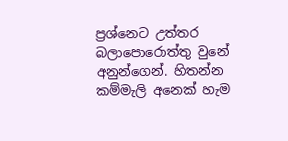ප්‍රශ්නෙට උත්තර බලාපොරොත්තු වුනේ අනුන්ගෙන්. හිතන්න කම්මැලි අනෙක් හැම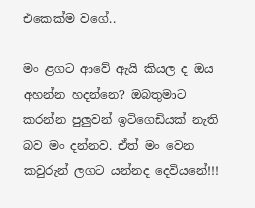එකෙක්ම වගේ..

මං ළගට ආවේ ඇයි කියල ද ඔය අහන්න හදන්නෙ? ඔබතුමාට කරන්න පුලුවන් ඉටිගෙඩියක් නැති බව මං දන්නව. ඒත් මං වෙන කවුරුන් ලගට යන්නද දෙවියනේ!!!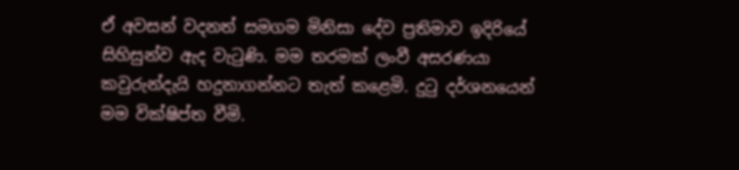ඒ අවසන් වදනත් සමගම මිනිසා දේව ප්‍රතිමාව ඉදිරියේ සිහිසුන්ව ඇද වැටුණි. මම තරමක් ලංවී අසරණයා කවුරුන්දැයි හදුනාගන්නට තැත් කළෙමි. දුටු දර්ශනයෙන් මම වික්ෂිප්ත වීමි.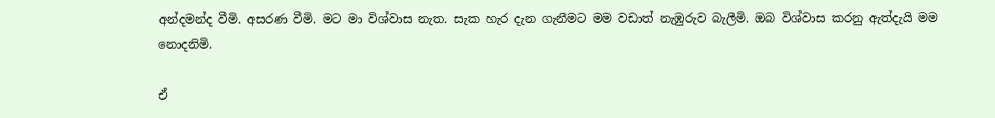අන්දමන්ද වීමි. අසරණ වීමි. මට මා විශ්වාස නැත. සැක හැර දැන ගැනීමට මම වඩාත් නැඹුරුව බැලීමි. ඔබ විශ්වාස කරනු ඇත්දැයි මම නොදනිමි.

ඒ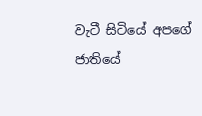වැටී සිටියේ අපගේ ජාතියේ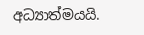අධ්‍යාත්මයයි.